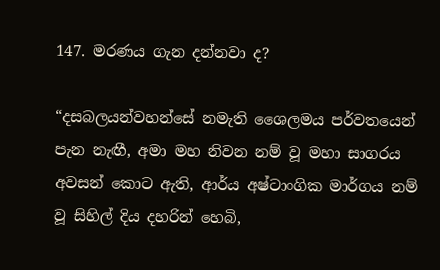147. මරණය ගැන දන්නවා ද?

“දසබලයන්වහන්සේ නමැති ශෛලමය පර්වතයෙන් පැන නැඟී, අමා මහ නිවන නම් වූ මහා සාගරය අවසන් කොට ඇති, ආර්ය අෂ්ටාංගික මාර්ගය නම් වූ සිහිල් දිය දහරින් හෙබි,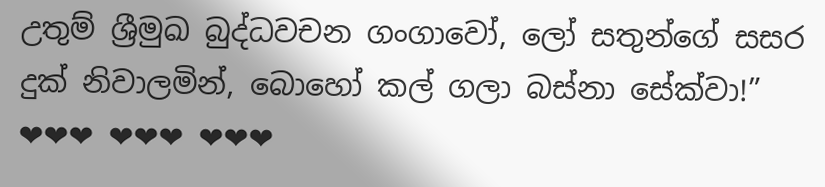උතුම් ශ්‍රීමුඛ බුද්ධවචන ගංගාවෝ, ලෝ සතුන්ගේ සසර දුක් නිවාලමින්, බොහෝ කල් ගලා බස්නා සේක්වා!”
❤❤❤ ❤❤❤ ❤❤❤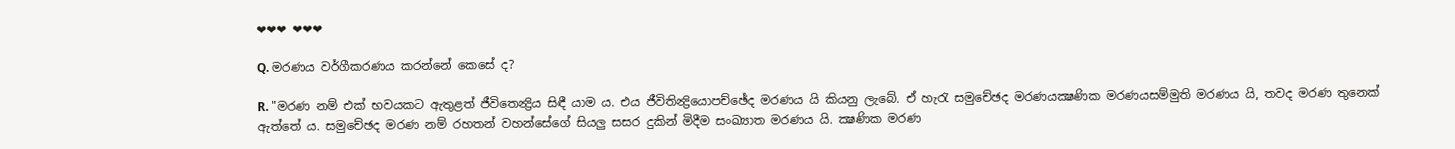❤❤❤ ❤❤❤

Q. මරණය වර්ගීකරණය කරන්නේ කෙසේ ද?

R. "මරණ නම් එක් භවයකට ඇතුළත් ජීවිතෙන්‍ද්‍රිය සිඳී යාම ය. එය ජීවිතින්‍ද්‍රියොපච්ඡේද මරණය යි කියනු ලැබේ. ඒ හැරැ සමුචේඡද මරණයක්‍ෂණික මරණයසම්මුති මරණය යි, තවද මරණ තුනෙක් ඇත්තේ ය. සමුචේඡද මරණ නම් රහතන් වහන්සේගේ සියලු සසර දුකින් මිදීම සංඛ්‍යාත මරණය යි. ක්‍ෂණික මරණ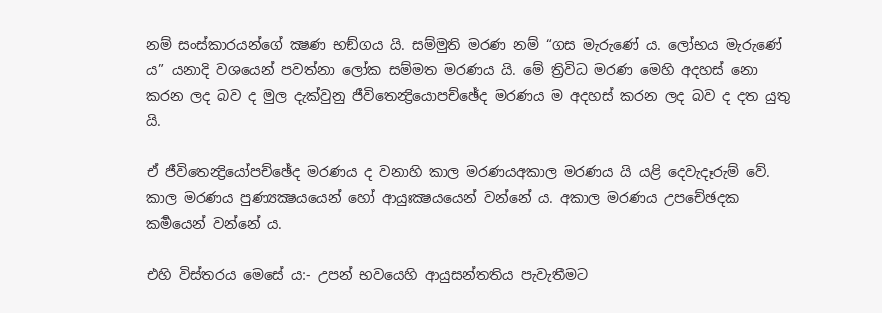නම් සංස්කාරයන්ගේ ක්‍ෂණ භඞ්ගය යි. සම්මුති මරණ නම් “ගස මැරුණේ ය. ලෝභය මැරුණේ ය” යනාදි වශයෙන් පවත්නා ලෝක සම්මත මරණය යි. මේ ත්‍රිවිධ මරණ මෙහි අදහස් නො කරන ලද බව ද මුල දැක්වුනු ජීවිතෙන්‍ද්‍රියොපච්ඡේද මරණය ම අදහස් කරන ලද බව ද දත යුතු යි.

ඒ ජීවිතෙන්‍ද්‍රියෝපච්ඡේද මරණය ද වනාහි කාල මරණයඅකාල මරණය යි යළි දෙවැදෑරුම් වේ. කාල මරණය පුණ්‍යක්‍ෂයයෙන් හෝ ආයුඃක්‍ෂයයෙන් වන්නේ ය. අකාල මරණය උපචේඡදක කර්‍මයෙන් වන්නේ ය.

එහි විස්තරය මෙසේ ය:- උපන් භවයෙහි ආයුසන්තතිය පැවැතීමට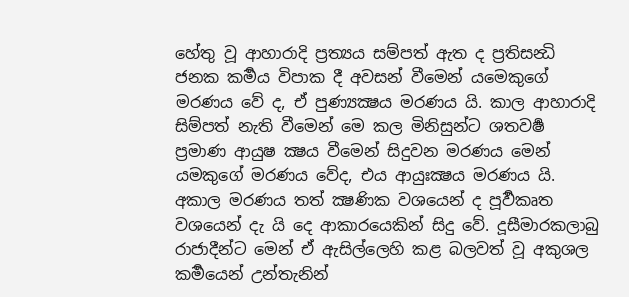හේතු වූ ආහාරාදි ප්‍ර‍ත්‍යය සම්පත් ඇත ද ප්‍ර‍තිසන්‍ධි ජනක කර්‍මය විපාක දී අවසන් වීමෙන් යමෙකුගේ මරණය වේ ද, ඒ පුණ්‍යක්‍ෂය මරණය යි. කාල ආහාරාදි සිම්පත් නැති වීමෙන් මෙ කල මිනිසුන්ට ශතවර්‍ෂ ප්‍ර‍මාණ ආයුෂ ක්‍ෂය වීමෙන් සිදුවන මරණය මෙන් යමකුගේ මරණය වේද, එය ආයුඃක්‍ෂය මරණය යි. අකාල මරණය තත් ක්‍ෂණික වශයෙන් ද පූර්‍වකෘත වශයෙන් දැ යි දෙ ආකාරයෙකින් සිදු වේ. දූසීමාරකලාබු රාජාදීන්ට මෙන් ඒ ඇසිල්ලෙහි කළ බලවත් වූ අකුශල කර්‍මයෙන් උන්තැනින්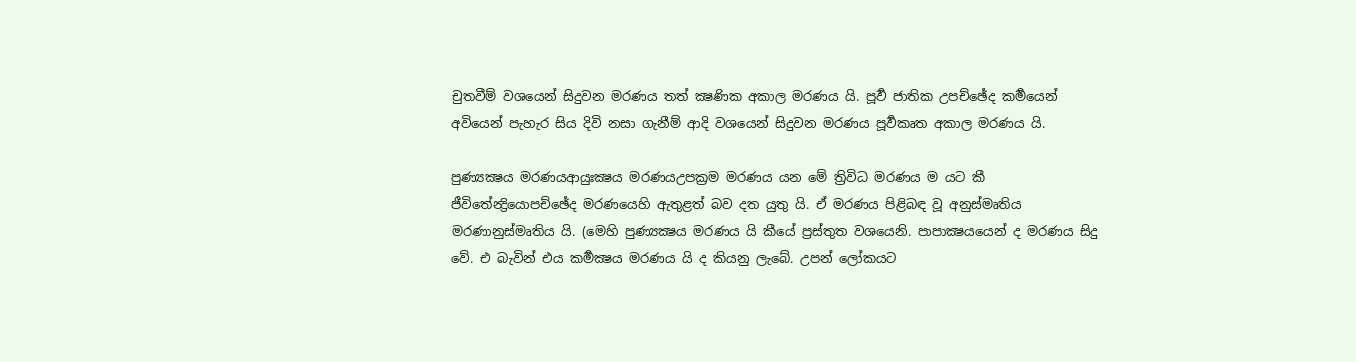චුතවීම් වශයෙන් සිදුවන මරණය තත් ක්‍ෂණික අකාල මරණය යි. පූර්‍ව ජාතික උපච්ඡේද කර්‍මයෙන් අවියෙන් පැහැර සිය දිවි නසා ගැනීම් ආදි වශයෙන් සිදුවන මරණය පූර්‍වකෘත අකාල මරණය යි.

පුණ්‍යක්‍ෂය මරණයආයුඃක්‍ෂය මරණයඋපක්‍ර‍ම මරණය යන මේ ත්‍රිවිධ මරණය ම යට කී ජීවිතේන්‍ද්‍රියොපච්ඡේද මරණයෙහි ඇතුළත් බව දත යුතු යි. ඒ මරණය පිළිබඳ වූ අනුස්මෘතිය මරණානුස්මෘතිය යි. (මෙහි පුණ්‍යක්‍ෂය මරණය යි කීයේ ප්‍ර‍ස්තුත වශයෙනි. පාපාක්‍ෂයයෙන් ද මරණය සිදු වේ. එ බැවින් එය කර්‍මක්‍ෂය මරණය යි ද කියනු ලැබේ. උපන් ලෝකයට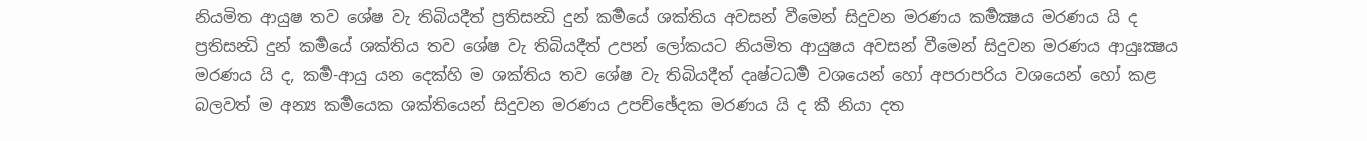නියමිත ආයුෂ තව ශේෂ වැ තිබියදීත් ප්‍ර‍තිසන්‍ධි දුන් කර්‍මයේ ශක්තිය අවසන් වීමෙන් සිදුවන මරණය කර්‍මක්‍ෂය මරණය යි ද ප්‍ර‍තිසන්‍ධි දුන් කර්‍මයේ ශක්තිය තව ශේෂ වැ තිබියදීත් උපන් ලෝකයට නියමිත ආයුෂය අවසන් වීමෙන් සිදුවන මරණය ආයුඃක්‍ෂය මරණය යි ද, කර්‍ම-ආයු යන දෙක්හි ම ශක්තිය තව ශේෂ වැ තිබියදීත් දෘෂ්ටධර්‍ම වශයෙන් හෝ අපරාපරිය වශයෙන් හෝ කළ බලවත් ම අන්‍ය කර්‍මයෙක ශක්තියෙන් සිදුවන මරණය උපච්ඡේදක මරණය යි ද කී නියා දත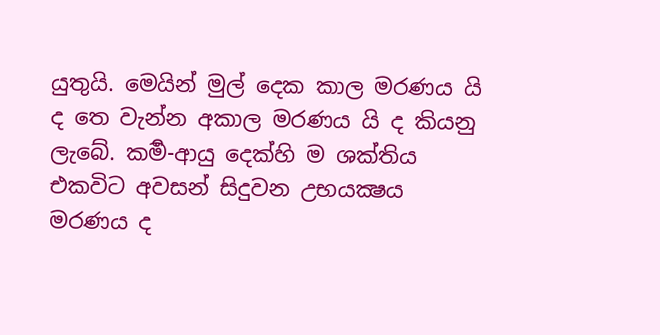යුතුයි. මෙයින් මුල් දෙක කාල මරණය යි ද තෙ වැන්න අකාල මරණය යි ද කියනු ලැබේ. කර්‍ම-ආයු දෙක්හි ම ශක්තිය එකවිට අවසන් සිදුවන උභයක්‍ෂය මරණය ද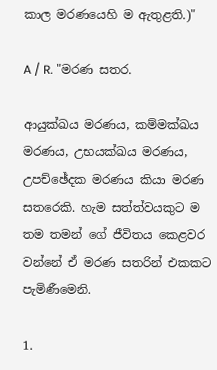කාල මරණයෙහි ම ඇතුළති.)"

A / R. "මරණ සතර.

ආයුක්ඛය මරණය, කම්මක්ඛය මරණය, උභයක්ඛය මරණය, උපච්ඡේදක මරණය කියා මරණ සතරෙකි. හැම සත්ත්වයකුට ම තම තමන් ගේ ජීවිතය කෙළවර වන්නේ ඒ මරණ සතරින් එකකට පැමිණීමෙනි.

1.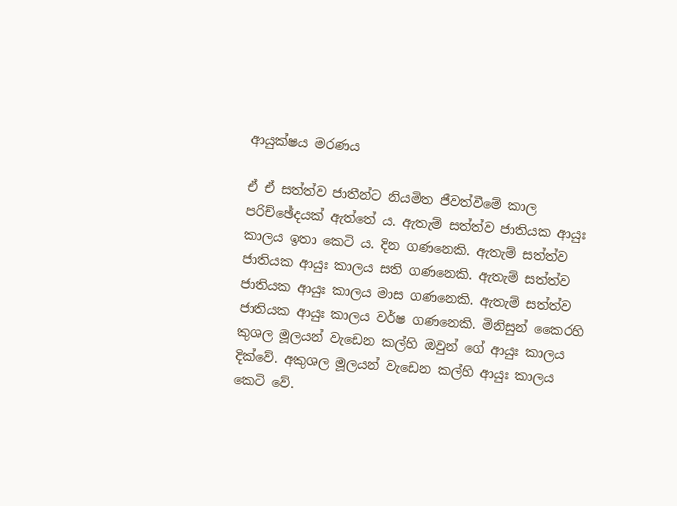ආයුක්ෂය මරණය

ඒ ඒ සත්ත්ව ජාතීන්ට නියමිත ජීවත්වීමේ කාල පරිච්ඡේදයක් ඇත්තේ ය. ඇතැම් සත්ත්ව ජාතියක ආයුඃ කාලය ඉතා කෙටි ය. දින ගණනෙකි. ඇතැම් සත්ත්ව ජාතියක ආයුඃ කාලය සති ගණනෙකි. ඇතැම් සත්ත්ව ජාතියක ආයුඃ කාලය මාස ගණනෙකි. ඇතැම් සත්ත්ව ජාතියක ආයුඃ කාලය වර්ෂ ගණනෙකි. මිනිසුන් කෛරහි කුශල මූලයන් වැඩෙන කල්හි ඔවුන් ගේ ආයුඃ කාලය දික්වේ. අකුශල මූලයන් වැඩෙන කල්හි ආයුඃ කාලය කෙටි වේ.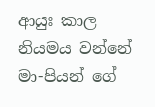ආයුඃ කාල නියමය වන්නේ මා-පියන් ගේ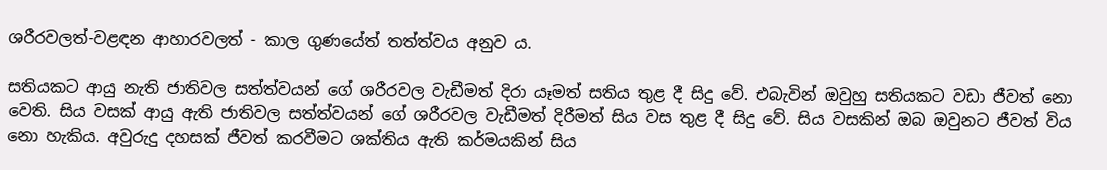ශරීරවලත්-වළඳන ආහාරවලත් - කාල ගුණයේත් තත්ත්වය අනුව ය.

සතියකට ආයු නැති ජාතිවල සත්ත්වයන් ගේ ශරීරවල වැඩීමත් දිරා යෑමත් සතිය තුළ දී සිදු වේ. එබැවින් ඔවුහු සතියකට වඩා ජීවත් නො වෙති. සිය වසක් ආයු ඇති ජාතිවල සත්ත්වයන් ගේ ශරීරවල වැඩීමත් දිරීමත් සිය වස තුළ දී සිදු වේ. සිය වසකින් ඔබ ඔවුනට ජීවත් විය නො හැකිය. අවුරුදු දහසක් ජීවත් කරවීමට ශක්තිය ඇති කර්මයකින් සිය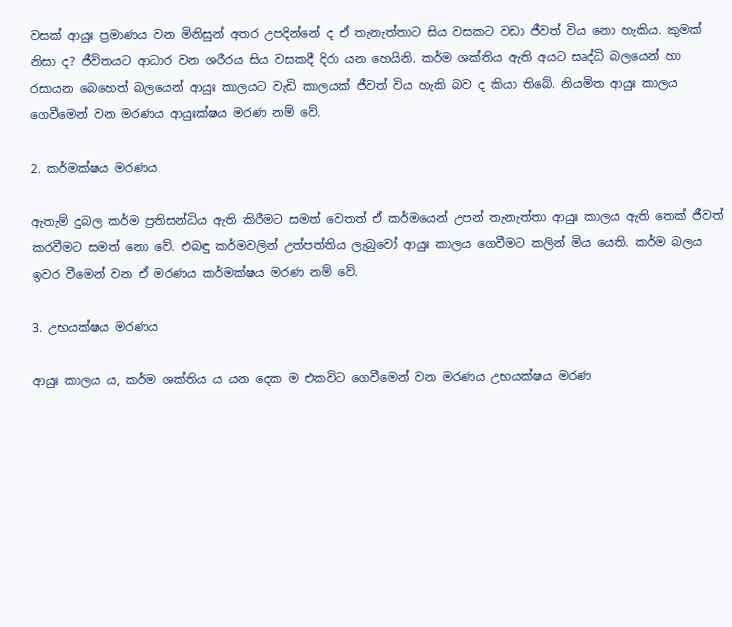වසක් ආයුඃ ප්‍ර‍මාණය වන මිනිසුන් අතර උපදින්නේ ද ඒ තැනැත්තාට සිය වසකට වඩා ජීවත් විය නො හැකිය. කුමක් නිසා ද? ජීවිතයට ආධාර වන ශරීරය සිය වසකදී දිරා යන හෙයිනි. කර්ම ශක්තිය ඇති අයට සෘද්ධි බලයෙන් හා රසායන බෙහෙත් බලයෙන් ආයුඃ කාලයට වැඩි කාලයක් ජීවත් විය හැකි බව ද කියා තිබේ. නියමිත ආයුඃ කාලය ගෙවීමෙන් වන මරණය ආයුඃක්ෂය මරණ නම් වේ.

2. කර්මක්ෂය මරණය

ඇතැම් දුබල කර්ම ප්‍ර‍තිසන්ධිය ඇති කිරීමට සමත් වෙතත් ඒ කර්මයෙන් උපන් තැනැත්තා ආයුඃ කාලය ඇති තෙක් ජීවත් කරවීමට සමත් නො වේ. එබඳු කර්මවලින් උත්පත්තිය ලැබුවෝ ආයුඃ කාලය ගෙවීමට කලින් මිය යෙති. කර්ම බලය ඉවර වීමෙන් වන ඒ මරණය කර්මක්ෂය මරණ නම් වේ.

3. උභයක්ෂය මරණය

ආයුඃ කාලය ය, කර්ම ශක්තිය ය යන දෙක ම එකවිට ගෙවීමෙන් වන මරණය උභයක්ෂය මරණ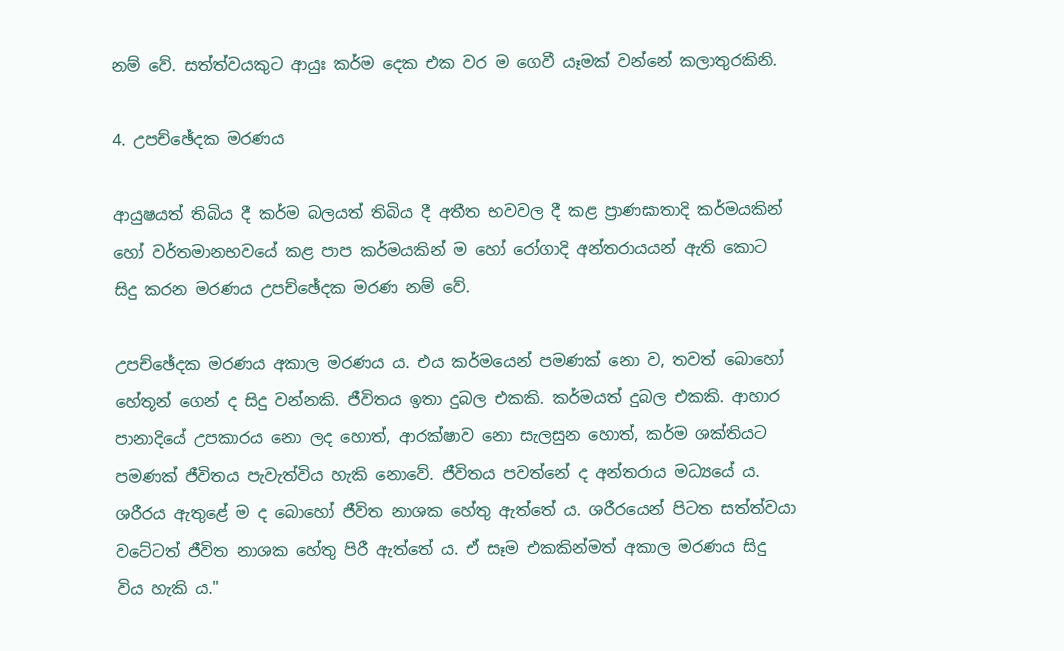නම් වේ. සත්ත්වයකුට ආයුඃ කර්ම දෙක එක වර ම ගෙවී යෑමක් වන්නේ කලාතුරකිනි.

4. උපච්ඡේදක මරණය

ආයුෂයත් තිබිය දී කර්ම බලයත් තිබිය දී අතීත භවවල දී කළ ප්‍රාණඝාතාදි කර්මයකින් හෝ වර්තමානභවයේ කළ පාප කර්මයකින් ම හෝ රෝගාදි අන්තරායයන් ඇති කොට සිදු කරන මරණය උපච්ඡේදක මරණ නම් වේ.

උපච්ඡේදක මරණය අකාල මරණය ය. එය කර්මයෙන් පමණක් නො ව, තවත් බොහෝ හේතූන් ගෙන් ද සිදු වන්නකි. ජීවිතය ඉතා දුබල එකකි. කර්මයත් දුබල එකකි. ආහාර පානාදියේ උපකාරය නො ලද හොත්, ආරක්ෂාව නො සැලසුන හොත්, කර්ම ශක්තියට පමණක් ජීවිතය පැවැත්විය හැකි නොවේ. ජීවිතය පවත්නේ ද අන්තරාය මධ්‍යයේ ය. ශරීරය ඇතුළේ ම ද බොහෝ ජීවිත නාශක හේතු ඇත්තේ ය. ශරීරයෙන් පිටත සත්ත්වයා වටේටත් ජීවිත නාශක හේතු පිරී ඇත්තේ ය. ඒ සෑම එකකින්මත් අකාල මරණය සිදු විය හැකි ය."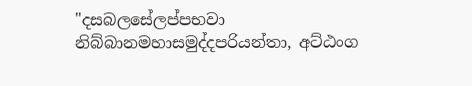"දසබලසේලප්පභවා නිබ්බානමහාසමුද්දපරියන්තා, අට්ඨංග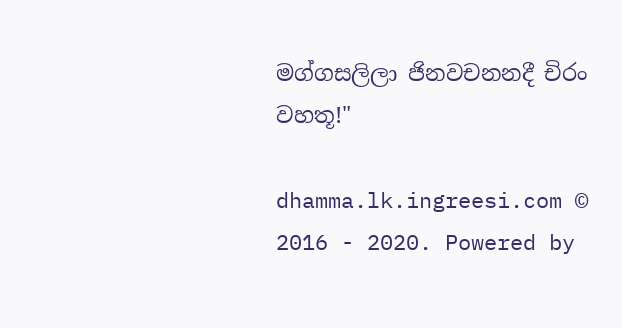මග්ගසලිලා ජිනවචනනදී චිරං වහතූ!"

dhamma.lk.ingreesi.com © 2016 - 2020. Powered by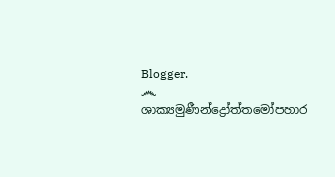Blogger.
෴ ශාක්‍යමුණීන්ද්‍රෝත්තමෝපහාර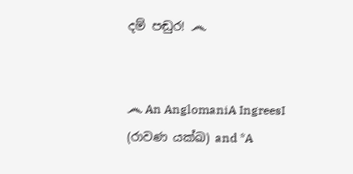දම් පඬුර! ෴


෴ An AnglomaniA IngreesI (රාවණ යක්ඛ) and *A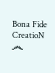Bona Fide CreatioN ෴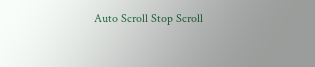Auto Scroll Stop Scroll